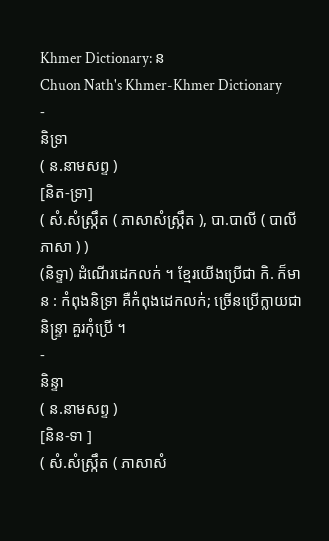Khmer Dictionary: ន
Chuon Nath's Khmer-Khmer Dictionary
-
និទ្រា
( ន.នាមសព្ទ )
[និត-ទ្រា]
( សំ.សំស្រ្កឹត ( ភាសាសំស្រ្កឹត ), បា.បាលី ( បាលីភាសា ) )
(និទ្ទា) ដំណើរដេកលក់ ។ ខ្មែរយើងប្រើជា កិ. ក៏មាន : កំពុងនិទ្រា គឺកំពុងដេកលក់; ច្រើនប្រើក្លាយជា និន្ទ្រា គួរកុំប្រើ ។
-
និន្ទា
( ន.នាមសព្ទ )
[និន-ទា ]
( សំ.សំស្រ្កឹត ( ភាសាសំ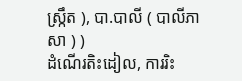ស្រ្កឹត ), បា.បាលី ( បាលីភាសា ) )
ដំណើរតិះដៀល, ការរិះ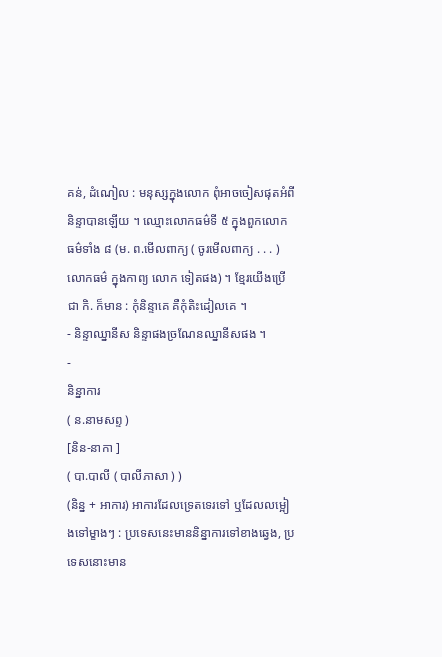គន់, ដំណៀល : មនុស្សក្នុងលោក ពុំអាចចៀសផុតអំពីនិន្ទាបានឡើយ ។ ឈ្មោះលោកធម៌ទី ៥ ក្នុងពួកលោកធម៌ទាំង ៨ (ម. ព.មើលពាក្យ ( ចូរមើលពាក្យ . . . ) លោកធម៌ ក្នុងកាព្យ លោក ទៀតផង) ។ ខ្មែរយើងប្រើជា កិ. ក៏មាន : កុំនិន្ទាគេ គឺកុំតិះដៀលគេ ។
- និន្ទាឈ្នានីស និន្ទាផងច្រណែនឈ្នានីសផង ។
-
និន្នាការ
( ន.នាមសព្ទ )
[និន-នាកា ]
( បា.បាលី ( បាលីភាសា ) )
(និន្ន + អាការ) អាការដែលទ្រេតទេរទៅ ឬដែលលម្អៀងទៅម្ខាងៗ : ប្រទេសនេះមាននិន្នាការទៅខាងឆ្វេង, ប្រទេសនោះមាន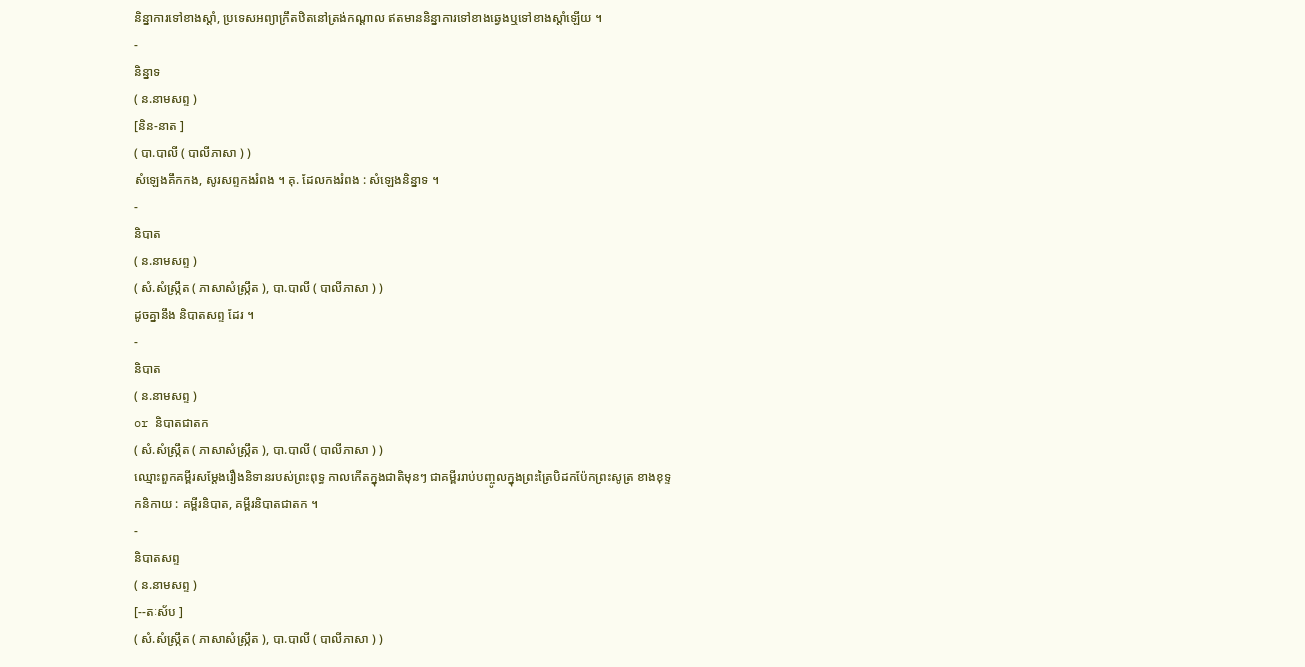និន្នាការទៅខាងស្ដាំ, ប្រទេសអព្យាក្រឹតឋិតនៅត្រង់កណ្ដាល ឥតមាននិន្នាការទៅខាងឆ្វេងឬទៅខាងស្ដាំឡើយ ។
-
និន្នាទ
( ន.នាមសព្ទ )
[និន-នាត ]
( បា.បាលី ( បាលីភាសា ) )
សំឡេងគឹកកង, សូរសព្ទកងរំពង ។ គុ. ដែលកងរំពង : សំឡេងនិន្នាទ ។
-
និបាត
( ន.នាមសព្ទ )
( សំ.សំស្រ្កឹត ( ភាសាសំស្រ្កឹត ), បា.បាលី ( បាលីភាសា ) )
ដូចគ្នានឹង និបាតសព្ទ ដែរ ។
-
និបាត
( ន.នាមសព្ទ )
or និបាតជាតក
( សំ.សំស្រ្កឹត ( ភាសាសំស្រ្កឹត ), បា.បាលី ( បាលីភាសា ) )
ឈ្មោះពួកគម្ពីរសម្ដែងរឿងនិទានរបស់ព្រះពុទ្ធ កាលកើតក្នុងជាតិមុនៗ ជាគម្ពីររាប់បញ្ចូលក្នុងព្រះត្រៃបិដកប៉ែកព្រះសូត្រ ខាងខុទ្ទកនិកាយ : គម្ពីរនិបាត, គម្ពីរនិបាតជាតក ។
-
និបាតសព្ទ
( ន.នាមសព្ទ )
[--តៈស័ប ]
( សំ.សំស្រ្កឹត ( ភាសាសំស្រ្កឹត ), បា.បាលី ( បាលីភាសា ) )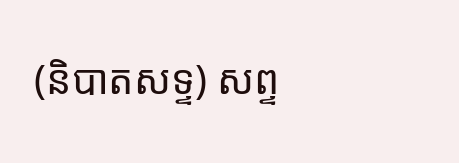(និបាតសទ្ទ) សព្ទ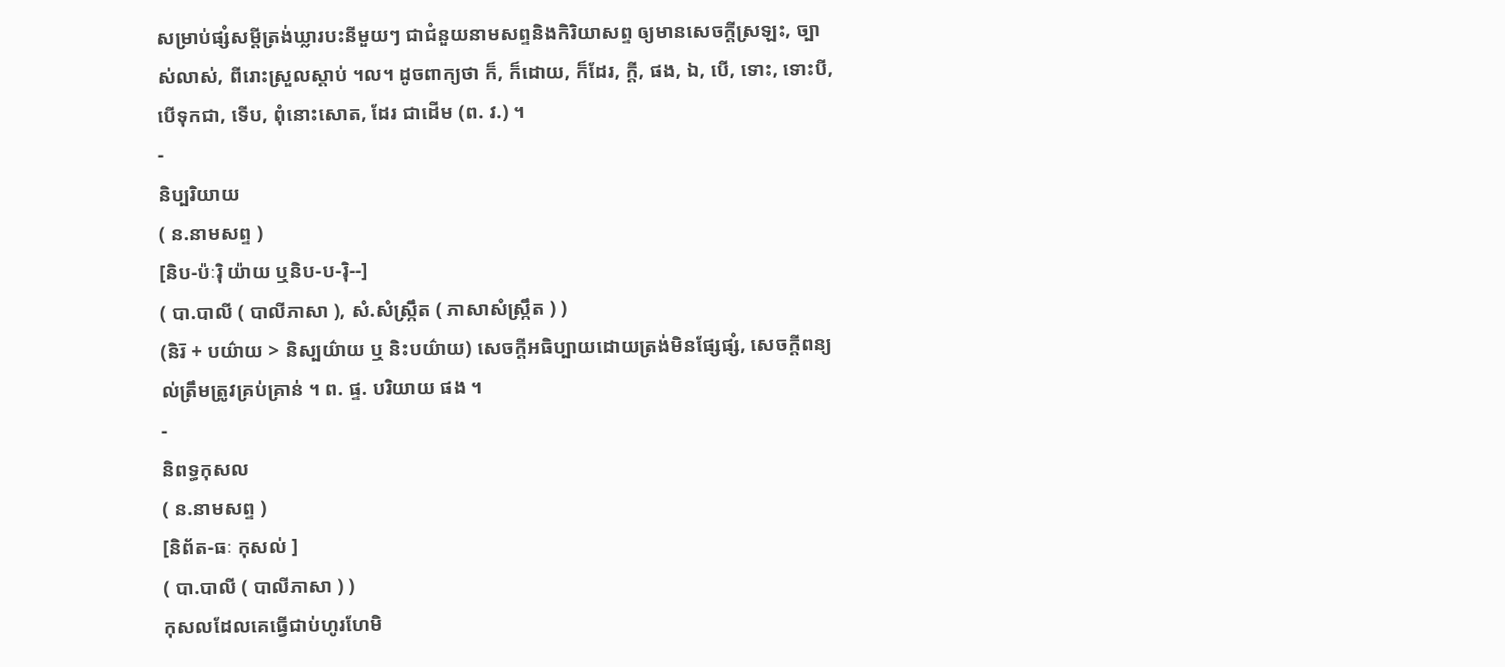សម្រាប់ផ្សំសម្ដីត្រង់ឃ្លារបះនីមួយៗ ជាជំនួយនាមសព្ទនិងកិរិយាសព្ទ ឲ្យមានសេចក្ដីស្រឡះ, ច្បាស់លាស់, ពីរោះស្រួលស្ដាប់ ។ល។ ដូចពាក្យថា ក៏, ក៏ដោយ, ក៏ដែរ, ក្ដី, ផង, ឯ, បើ, ទោះ, ទោះបី, បើទុកជា, ទើប, ពុំនោះសោត, ដែរ ជាដើម (ព. វ.) ។
-
និប្បរិយាយ
( ន.នាមសព្ទ )
[និប-ប៉ៈរ៉ិ យ៉ាយ ឬនិប-ប-រ៉ិ--]
( បា.បាលី ( បាលីភាសា ), សំ.សំស្រ្កឹត ( ភាសាសំស្រ្កឹត ) )
(និរ៑ + បយ៌ាយ > និស្បយ៌ាយ ឬ និះបយ៌ាយ) សេចក្ដីអធិប្បាយដោយត្រង់មិនផ្សែផ្សំ, សេចក្ដីពន្យល់ត្រឹមត្រូវគ្រប់គ្រាន់ ។ ព. ផ្ទ. បរិយាយ ផង ។
-
និពទ្ធកុសល
( ន.នាមសព្ទ )
[និព័ត-ធៈ កុសល់ ]
( បា.បាលី ( បាលីភាសា ) )
កុសលដែលគេធ្វើជាប់ហូរហែមិ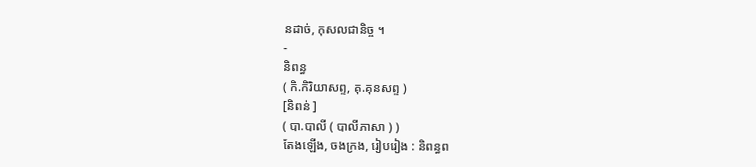នដាច់, កុសលជានិច្ច ។
-
និពន្ធ
( កិ.កិរិយាសព្ទ, គុ.គុនសព្ទ )
[និពន់ ]
( បា.បាលី ( បាលីភាសា ) )
តែងឡើង, ចងក្រង, រៀបរៀង : និពន្ធព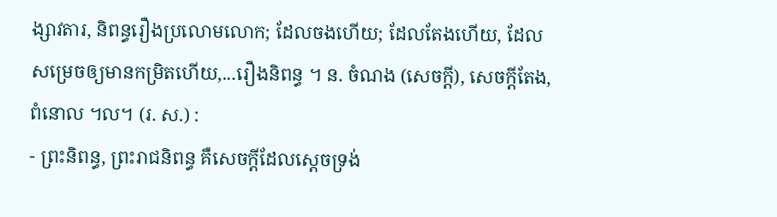ង្សាវតារ, និពន្ធរឿងប្រលោមលោក; ដែលចងហើយ; ដែលតែងហើយ, ដែលសម្រេចឲ្យមានកម្រិតហើយ,...រឿងនិពន្ធ ។ ន. ចំណង (សេចក្ដី), សេចក្ដីតែង, ពំនោល ។ល។ (រ. ស.) :
- ព្រះនិពន្ធ, ព្រះរាជនិពន្ធ គឺសេចក្ដីដែលស្ដេចទ្រង់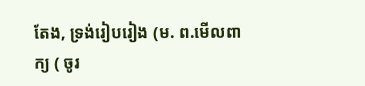តែង, ទ្រង់រៀបរៀង (ម. ព.មើលពាក្យ ( ចូរ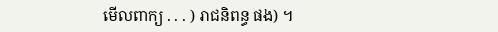មើលពាក្យ . . . ) រាជនិពន្ធ ផង) ។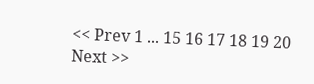<< Prev 1 ... 15 16 17 18 19 20 Next >>